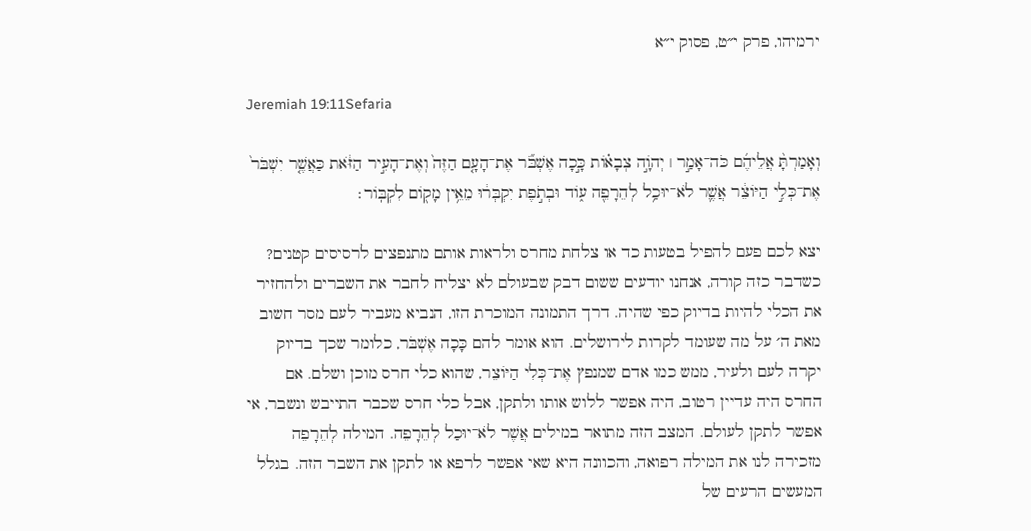ירמיהו, פרק י״ט, פסוק י״א

Jeremiah 19:11Sefaria

וְאָמַרְתָּ֨ אֲלֵיהֶ֜ם כֹּה־אָמַ֣ר ׀ יְהֹוָ֣ה צְבָא֗וֹת כָּ֣כָה אֶשְׁבֹּ֞ר אֶת־הָעָ֤ם הַזֶּה֙ וְאֶת־הָעִ֣יר הַזֹּ֔את כַּאֲשֶׁ֤ר יִשְׁבֹּר֙ אֶת־כְּלִ֣י הַיּוֹצֵ֔ר אֲשֶׁ֛ר לֹא־יוּכַ֥ל לְהֵרָפֵ֖ה ע֑וֹד וּבְתֹ֣פֶת יִקְבְּר֔וּ מֵאֵ֥ין מָק֖וֹם לִקְבּֽוֹר׃

יצא לכם פעם להפיל בטעות כד או צלחת מחרס ולראות אותם מתנפצים לרסיסים קטנים? כשדבר כזה קורה, אנחנו יודעים ששום דבק שבעולם לא יצליח לחבר את השברים ולהחזיר את הכלי להיות בדיוק כפי שהיה. דרך התמונה המוכרת הזו, הנביא מעביר לעם מסר חשוב מאת ה׳ על מה שעומד לקרות לירושלים. הוא אומר להם כָּכָה אֶשְׁבֹּר, כלומר שכך בדיוק יקרה לעם ולעיר, ממש כמו אדם שמנפץ אֶת־כְּלִי הַיּוֹצֵר, שהוא כלי חרס מוכן ושלם. אם החרס היה עדיין רטוב, היה אפשר ללוש אותו ולתקן, אבל כלי חרס שכבר התייבש ונשבר, אי אפשר לתקן לעולם. המצב הזה מתואר במילים אֲשֶׁר לֹא־יוּכַל לְהֵרָפֵה. המילה לְהֵרָפֵה מזכירה לנו את המילה רפואה, והכוונה היא שאי אפשר לרפא או לתקן את השבר הזה. בגלל המעשים הרעים של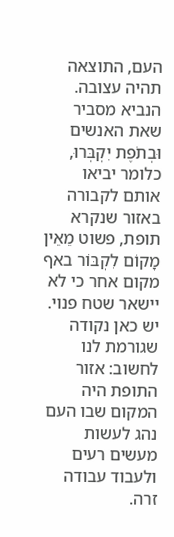העם, התוצאה תהיה עצובה. הנביא מסביר שאת האנשים וּבְתֹפֶת יִקְבְּרוּ, כלומר יביאו אותם לקבורה באזור שנקרא תופת, פשוט מֵאֵין מָקוֹם לִקְבּוֹר באף מקום אחר כי לא יישאר שטח פנוי. יש כאן נקודה שגורמת לנו לחשוב: אזור התופת היה המקום שבו העם נהג לעשות מעשים רעים ולעבוד עבודה זרה.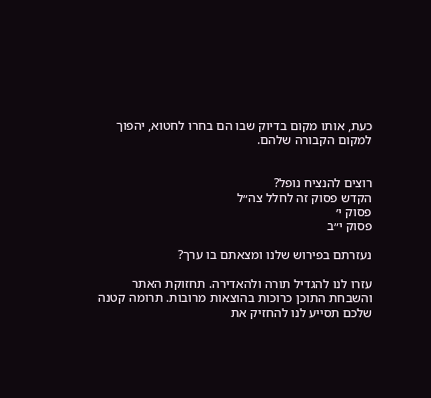כעת, אותו מקום בדיוק שבו הם בחרו לחטוא, יהפוך למקום הקבורה שלהם.


רוצים להנציח נופל?
הקדש פסוק זה לחלל צה״ל
פסוק י׳
פסוק י״ב

נעזרתם בפירוש שלנו ומצאתם בו ערך?

עזרו לנו להגדיל תורה ולהאדירה. תחזוקת האתר והשבחת התוכן כרוכות בהוצאות מרובות. תרומה קטנה שלכם תסייע לנו להחזיק את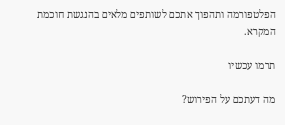הפלטפורמה ותהפוך אתכם לשותפים מלאים בהנגשת חוכמת המקרא.

תרמו עכשיו

מה דעתכם על הפירוש?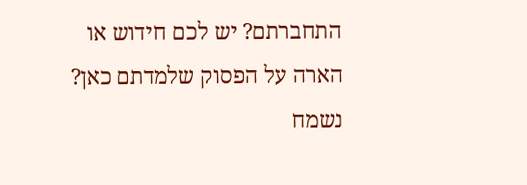התחברתם? יש לכם חידוש או הארה על הפסוק שלמדתם כאן? נשמח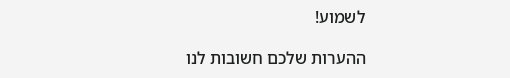לשמוע!

ההערות שלכם חשובות לנו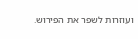ועוזרות לשפר את הפירוש.